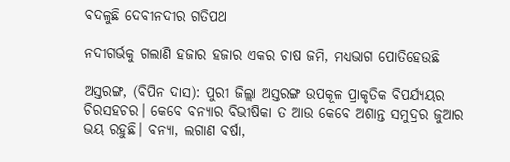ବଦଳୁଛି ଦେବୀନଦୀର ଗତିପଥ

ନଦୀଗର୍ଭକୁ ଗଲାଣି ହଜାର ହଜାର ଏକର ଚାଷ ଜମି, ମଧ୍ୟଭାଗ ପୋତିହେଉଛି

ଅସ୍ତରଙ୍ଗ, (ବିପିନ ଦାସ): ପୁରୀ ଜିଲ୍ଲା ଅସ୍ତରଙ୍ଗ ଉପକୂଳ ପ୍ରାକୃତିକ ବିପର୍ଯ୍ୟୟର ଚିରସହଚର। କେବେ ବନ୍ୟାର ବିଭୀଷିକା ତ ଆଉ କେବେ ଅଶାନ୍ତ ସମୁଦ୍ରର ଜୁଆର ଭୟ ରହୁଛି। ବନ୍ୟା, ଲଗାଣ ବର୍ଷା,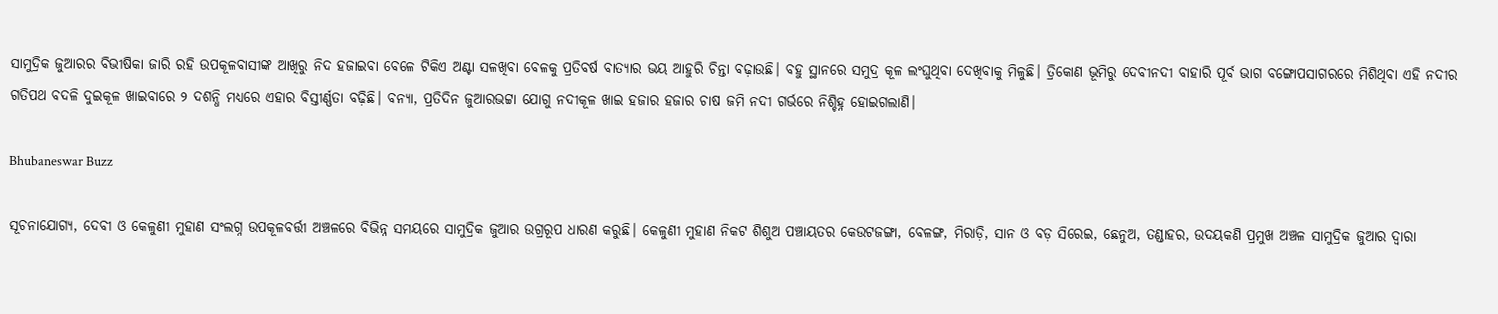ସାମୁଦ୍ରିକ ଜୁଆରର ବିଭୀଷିକା ଜାରି ରହି ଉପକୂଳବାସୀଙ୍କ ଆଖିରୁ ନିଦ ହଜାଇବା ବେଳେ ଟିକିଏ ଅଣ୍ଟା ସଳଖିବା ବେଳକୁ ପ୍ରତିବର୍ଷ ବାତ୍ୟାର ଭୟ ଆହୁରି ଚିନ୍ତା ବଢ଼ାଉଛି। ବହୁ ସ୍ଥାନରେ ସମୁଦ୍ର କୂଳ ଲଂଘୁଥିବା ଦେଖିବାକୁ ମିଳୁଛି। ତ୍ରିକୋଣ ଭୂମିରୁ ଦେବୀନଦୀ ବାହାରି ପୂର୍ବ ଭାଗ ବଙ୍ଗୋପସାଗରରେ ମିଶିଥିବା ଏହି ନଦୀର ଗତିପଥ ବଦଳି ଦୁଇକୂଳ ଖାଇବାରେ ୨ ଦଶନ୍ଧି ମଧ୍ୟରେ ଏହାର ବିସ୍ତୀର୍ଣ୍ଣତା ବଢ଼ିଛି। ବନ୍ୟା, ପ୍ରତିଦିନ ଜୁଆରଭଟ୍ଟା ଯୋଗୁ ନଦୀକୂଳ ଖାଇ ହଜାର ହଜାର ଚାଷ ଜମି ନଦୀ ଗର୍ଭରେ ନିଶ୍ଚିହ୍ନ ହୋଇଗଲାଣି।

Bhubaneswar Buzz

ସୂଚନାଯୋଗ୍ୟ, ଦେବୀ ଓ କେଳୁଣୀ ମୁହାଣ ସଂଲଗ୍ନ ଉପକୂଳବର୍ତ୍ତୀ ଅଞ୍ଚଳରେ ବିଭିନ୍ନ ସମୟରେ ସାମୁଦ୍ରିକ ଜୁଆର ଉଗ୍ରରୂପ ଧାରଣ କରୁଛି। କେଳୁଣୀ ମୁହାଣ ନିକଟ ଶିଶୁଅ ପଞ୍ଚାୟତର କେଉଟଜଙ୍ଗା, ବେଳଙ୍ଗ, ମିରାଡ଼ି, ସାନ ଓ ବଡ଼ ସିରେଇ, ଛେନୁଅ, ତଣ୍ଡାହର, ଉଦୟକଣି ପ୍ରମୁଖ ଅଞ୍ଚଳ ସାମୁଦ୍ରିକ ଜୁଆର ଦ୍ୱାରା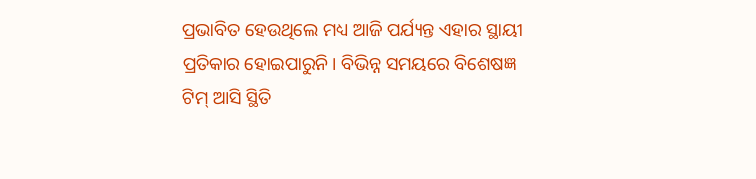ପ୍ରଭାବିତ ହେଉଥିଲେ ମଧ୍ୟ ଆଜି ପର୍ଯ୍ୟନ୍ତ ଏହାର ସ୍ଥାୟୀ ପ୍ରତିକାର ହୋଇପାରୁନି। ବିଭିନ୍ନ ସମୟରେ ବିଶେଷଜ୍ଞ ଟିମ୍ ଆସି ସ୍ଥିତି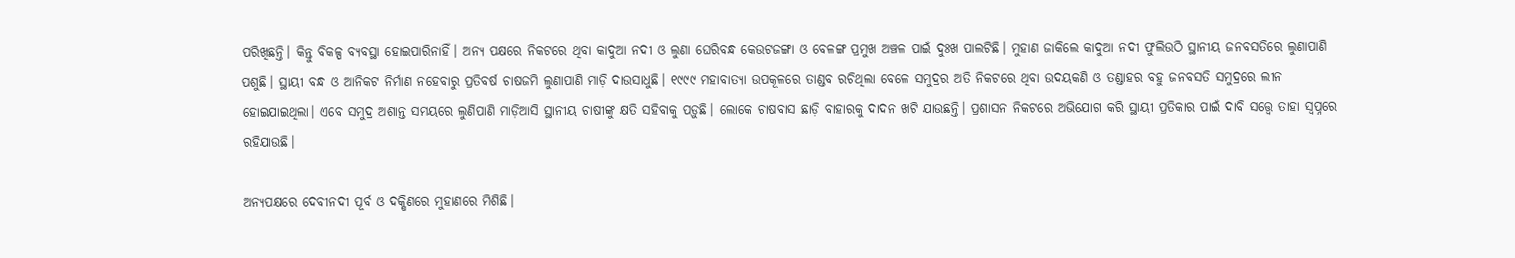ପରିଖିଛନ୍ତି। କିନ୍ତୁ ବିକଳ୍ପ ବ୍ୟବସ୍ଥା ହୋଇପାରିନାହିଁ। ଅନ୍ୟ ପକ୍ଷରେ ନିକଟରେ ଥିବା କାଦୁଆ ନଦୀ ଓ ଲୁଣା ଘେରିବନ୍ଧ କେଉଟଜଙ୍ଗା ଓ ବେଳଙ୍ଗ ପ୍ରମୁଖ ଅଞ୍ଚଳ ପାଇଁ ଦୁଃଖ ପାଲଟିଛି। ମୁହାଣ ଜାକିଲେ କାଦୁଆ ନଦୀ ଫୁଲିଉଠି ସ୍ଥାନୀୟ ଜନବସତିରେ ଲୁଣାପାଣି ପଶୁଛି। ସ୍ଥାୟୀ ବନ୍ଧ ଓ ଆନିକଟ ନିର୍ମାଣ ନହେବାରୁ ପ୍ରତିବର୍ଷ ଚାଷଜମି ଲୁଣାପାଣି ମାଡ଼ି ଦାଉସାଧୁଛି। ୧୯୯୯ ମହାବାତ୍ୟା ଉପକୂଳରେ ତାଣ୍ଡବ ରଚିଥିଲା ବେଳେ ସମୁଦ୍ରର ଅତି ନିକଟରେ ଥିବା ଉଦୟକଣି ଓ ତଣ୍ଡାହର ବହୁ ଜନବସତି ସମୁଦ୍ରରେ ଲୀନ ହୋଇଯାଇଥିଲା। ଏବେ ସମୁଦ୍ର ଅଶାନ୍ତ ସମୟରେ ଲୁଣିପାଣି ମାଡ଼ିଆସି ସ୍ଥାନୀୟ ଚାଷୀଙ୍କୁ କ୍ଷତି ସହିବାକୁ ପଡ଼ୁଛି। ଲୋକେ ଚାଷବାସ ଛାଡ଼ି ବାହାରକୁ ଦାଦନ ଖଟି ଯାଉଛନ୍ତି। ପ୍ରଶାସନ ନିକଟରେ ଅଭିଯୋଗ କରି ସ୍ଥାୟୀ ପ୍ରତିକାର ପାଇଁ ଦାବି ସତ୍ତ୍ବେ ତାହା ସ୍ବପ୍ନରେ ରହିଯାଉଛି।

ଅନ୍ୟପକ୍ଷରେ ଦେବୀନଦୀ ପୂର୍ବ ଓ ଦକ୍ଷିଣରେ ମୁହାଣରେ ମିଶିଛି।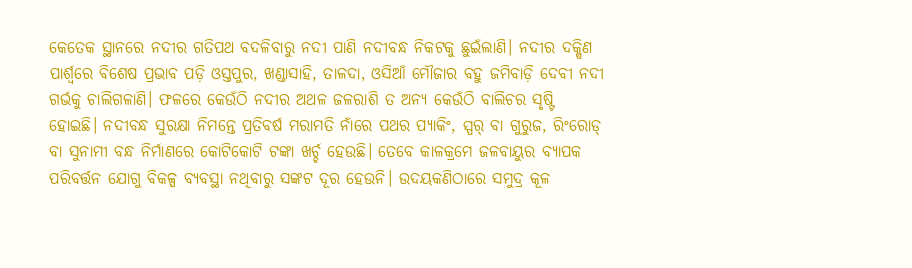କେତେକ ସ୍ଥାନରେ ନଦୀର ଗତିପଥ ବଦଳିବାରୁ ନଦୀ ପାଣି ନଦୀବନ୍ଧ ନିକଟକୁ ଛୁଇଁଲାଣି। ନଦୀର ଦକ୍ଷିଣ ପାର୍ଶ୍ୱରେ ବିଶେଷ ପ୍ରଭାବ ପଡ଼ି ଓସ୍ତପୁର, ଖଣ୍ଡାସାହି, ତାଳଦା, ଓସିଆଁ ମୌଜାର ବହୁ ଜମିବାଡ଼ି ଦେବୀ ନଦୀ ଗର୍ଭକୁ ଚାଲିଗଳାଣି। ଫଳରେ କେଉଁଠି ନଦୀର ଅଥଳ ଜଳରାଶି ତ ଅନ୍ୟ କେଉଁଠି ବାଲିଚର ସୃଷ୍ଟି ହୋଇଛି। ନଦୀବନ୍ଧ ସୁରକ୍ଷା ନିମନ୍ତେ ପ୍ରତିବର୍ଷ ମରାମତି ନାଁରେ ପଥର ପ୍ୟାକିଂ, ସ୍ପର୍ ବା ଗୁରୁଜ, ରିଂରୋଡ୍ ବା ସୁନାମୀ ବନ୍ଧ ନିର୍ମାଣରେ କୋଟିକୋଟି ଟଙ୍କା ଖର୍ଚ୍ଚ ହେଉଛି। ତେବେ କାଳକ୍ରମେ ଜଳବାୟୁର ବ୍ୟାପକ ପରିବର୍ତ୍ତନ ଯୋଗୁ ବିକଳ୍ପ ବ୍ୟବସ୍ଥା ନଥିବାରୁ ସଙ୍କଟ ଦୂର ହେଉନି। ଉଦୟକଣିଠାରେ ସମୁଦ୍ର କୂଳ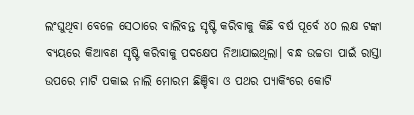ଲଂଘୁଥିବା ବେଳେ ସେଠାରେ ବାଲିବନ୍ତ ସୃଷ୍ଟି କରିବାକୁ କିଛି ବର୍ଷ ପୂର୍ବେ ୪୦ ଲକ୍ଷ ଟଙ୍କା ବ୍ୟୟରେ କିଆବଣ ସୃଷ୍ଟି କରିବାକୁ ପଦକ୍ଷେପ ନିଆଯାଇଥିଲା। ବନ୍ଧ ଉଚ୍ଚତା ପାଇଁ ରାସ୍ତା ଉପରେ ମାଟି ପକାଇ ନାଲି ମୋରମ ଛିଞ୍ଚିବା ଓ ପଥର ପ୍ୟାକିଂରେ କୋଟି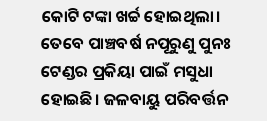କୋଟି ଟଙ୍କା ଖର୍ଚ୍ଚ ହୋଇଥିଲା। ତେବେ ପାଞ୍ଚବର୍ଷ ନପୂରୁଣୁ ପୁନଃ ଟେଣ୍ଡର ପ୍ରକିୟା ପାଇଁ ମସୁଧା ହୋଇଛି। ଜଳବାୟୁ ପରିବର୍ତ୍ତନ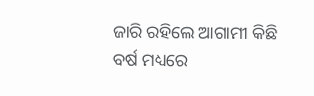ଜାରି ରହିଲେ ଆଗାମୀ କିଛି ବର୍ଷ ମଧ୍ୟରେ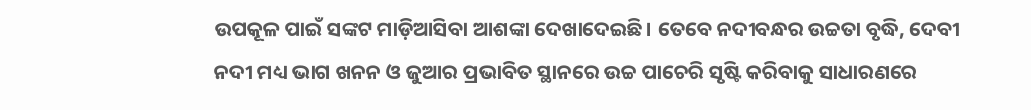ଉପକୂଳ ପାଇଁ ସଙ୍କଟ ମାଡ଼ିଆସିବା ଆଶଙ୍କା ଦେଖାଦେଇଛି। ତେବେ ନଦୀବନ୍ଧର ଉଚ୍ଚତା ବୃଦ୍ଧି, ଦେବୀ ନଦୀ ମଧ୍ୟ ଭାଗ ଖନନ ଓ ଜୁଆର ପ୍ରଭାବିତ ସ୍ଥାନରେ ଉଚ୍ଚ ପାଚେରି ସୃଷ୍ଟି କରିବାକୁ ସାଧାରଣରେ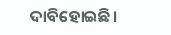ଦାବିହୋଇଛି।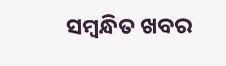ସମ୍ବନ୍ଧିତ ଖବର